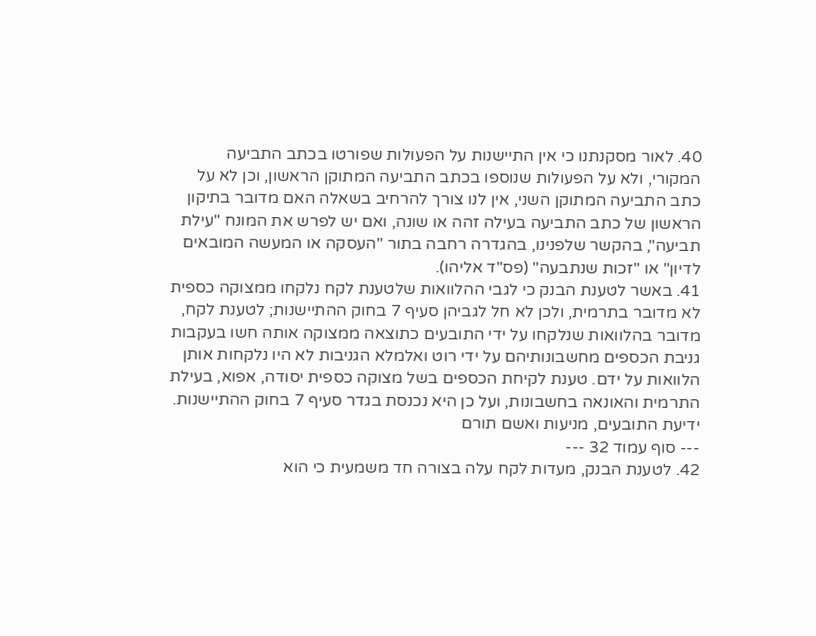40. לאור מסקנתנו כי אין התיישנות על הפעולות שפורטו בכתב התביעה המקורי, ולא על הפעולות שנוספו בכתב התביעה המתוקן הראשון, וכן לא על כתב התביעה המתוקן השני, אין לנו צורך להרחיב בשאלה האם מדובר בתיקון הראשון של כתב התביעה בעילה זהה או שונה, ואם יש לפרש את המונח "עילת תביעה", בהקשר שלפנינו, בהגדרה רחבה בתור "העסקה או המעשה המובאים לדיון" או "זכות שנתבעה" (פס"ד אליהו).
41. באשר לטענת הבנק כי לגבי ההלוואות שלטענת לקח נלקחו ממצוקה כספית לא מדובר בתרמית, ולכן לא חל לגביהן סעיף 7 בחוק ההתיישנות; לטענת לקח, מדובר בהלוואות שנלקחו על ידי התובעים כתוצאה ממצוקה אותה חשו בעקבות גניבת הכספים מחשבונותיהם על ידי רוט ואלמלא הגניבות לא היו נלקחות אותן הלוואות על ידם. טענת לקיחת הכספים בשל מצוקה כספית יסודה, אפוא, בעילת התרמית והאונאה בחשבונות, ועל כן היא נכנסת בגדר סעיף 7 בחוק ההתיישנות.
ידיעת התובעים, מניעות ואשם תורם
--- סוף עמוד 32 ---
42. לטענת הבנק, מעדות לקח עלה בצורה חד משמעית כי הוא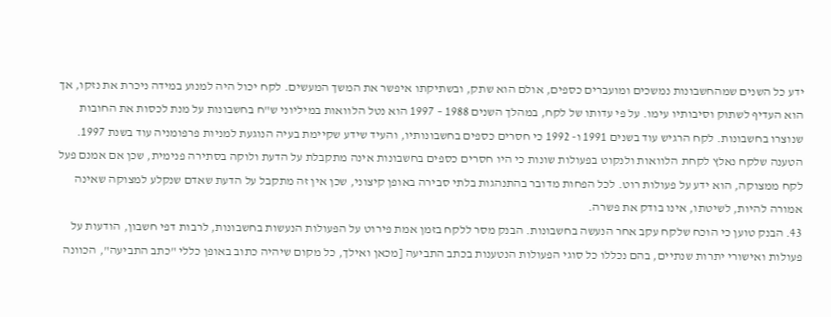ידע כל השנים שמהחשבונות נמשכים ומועברים כספים, אולם הוא שתק, ובשתיקתו איפשר את המשך המעשים. לקח יכול היה למנוע במידה ניכרת את נזקו, אך הוא העדיף לשתוק וסיבותיו עימו. על פי עדותו של לקח, במהלך השנים 1988 – 1997 הוא נטל הלוואות במיליוני ש"ח בחשבונות על מנת לכסות את החובות שנוצרו בחשבונות. לקח הרגיש עוד בשנים 1991 ו- 1992 כי חסרים כספים בחשבונותיו, והעיד שידע שקיימת בעיה הנוגעת למניות פרפומניה עוד בשנת 1997. הטענה שלקח נאלץ לקחת הלוואות ולנקוט בפעולות שונות כי היו חסרים כספים בחשבונות אינה מתקבלת על הדעת ולוקה בסתירה פנימית, שכן אם אמנם פעל לקח ממצוקה, הוא ידע על פעולות רוט. לכל הפחות מדובר בהתנהגות בלתי סבירה באופן קיצוני, שכן אין זה מתקבל על הדעת שאדם שנקלע למצוקה שאינה אמורה להיות, לשיטתו, אינו בודק את פשרה.
43. הבנק טוען כי הוכח שלקח עקב אחר הנעשה בחשבונות. הבנק מסר ללקח בזמן אמת פירוט על הפעולות הנעשות בחשבונות, לרבות דפי חשבון, הודעות על פעולות ואישורי יתרות שנתיים, בהם נכללו כל סוגי הפעולות הנטענות בכתב התביעה [מכאן ואילך, כל מקום שיהיה כתוב באופן כללי "כתב התביעה", הכוונה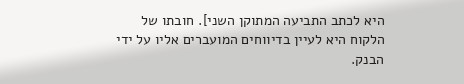היא לכתב התביעה המתוקן השני]. חובתו של הלקוח היא לעיין בדיווחים המועברים אליו על ידי הבנק.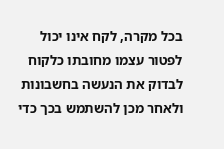בכל מקרה, לקח אינו יכול לפטור עצמו מחובתו כלקוח לבדוק את הנעשה בחשבונות ולאחר מכן להשתמש בכך כדי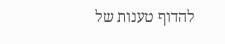להדוף טענות של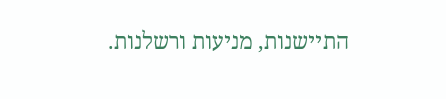התיישנות, מניעות ורשלנות.